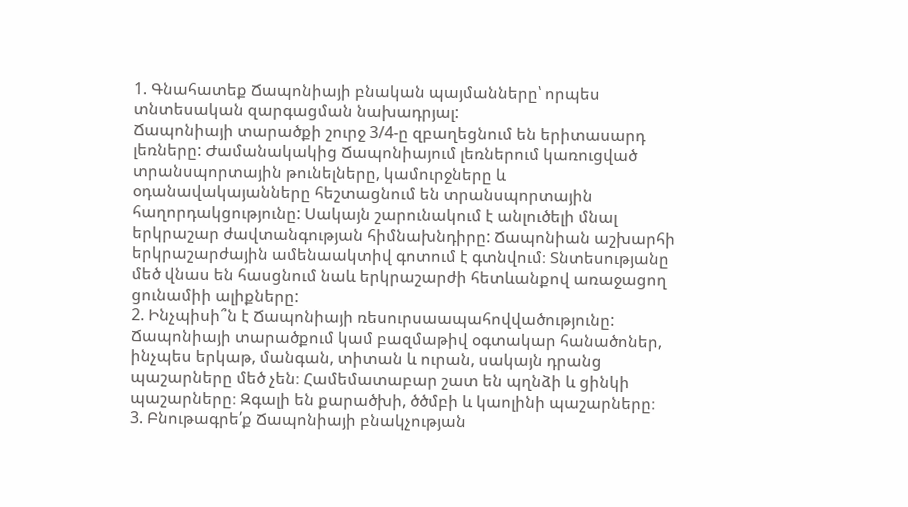1. Գնահատեք Ճապոնիայի բնական պայմանները՝ որպես տնտեսական զարգացման նախադրյալ:
Ճապոնիայի տարածքի շուրջ 3/4-ը զբաղեցնում են երիտասարդ լեռները: Ժամանակակից Ճապոնիայում լեռներում կառուցված տրանսպորտային թունելները, կամուրջները և օդանավակայանները հեշտացնում են տրանսպորտային հաղորդակցությունը: Սակայն շարունակում է անլուծելի մնալ երկրաշար ժավտանգության հիմնախնդիրը: Ճապոնիան աշխարհի երկրաշարժային ամենաակտիվ գոտում է գտնվում։ Տնտեսությանը մեծ վնաս են հասցնում նաև երկրաշարժի հետևանքով առաջացող ցունամիի ալիքները:
2. Ինչպիսի՞ն է Ճապոնիայի ռեսուրսաապահովվածությունը:
Ճապոնիայի տարածքում կամ բազմաթիվ օգտակար հանածոներ, ինչպես երկաթ, մանգան, տիտան և ուրան, սակայն դրանց պաշարները մեծ չեն։ Համեմատաբար շատ են պղնձի և ցինկի պաշարները։ Զգալի են քարածխի, ծծմբի և կաոլինի պաշարները։
3. Բնութագրե՛ք Ճապոնիայի բնակչության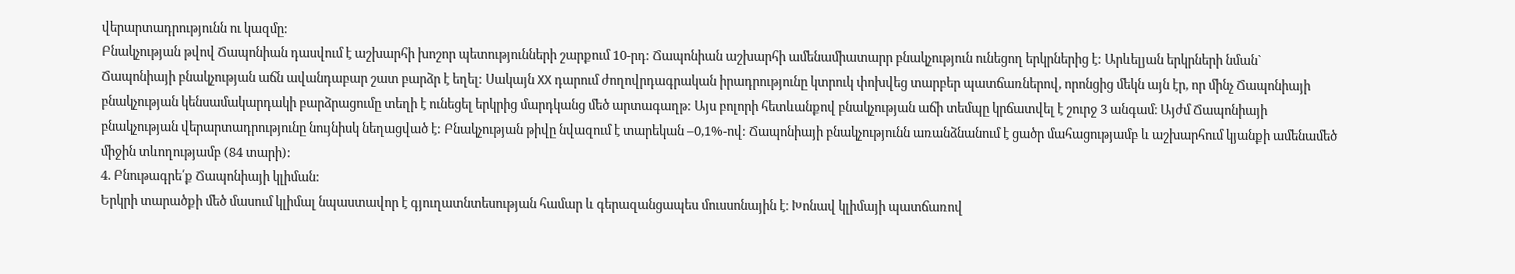վերարտադրությունն ու կազմը:
Բնակչության թվով Ճապոնիան դասվում է աշխարհի խոշոր պետությունների շարքում 10-րդ: Ճապոնիան աշխարհի ամենամիատարր բնակչություն ունեցող երկրներից է: Արևելյան երկրների նման` Ճապոնիայի բնակչության աճն ավանդաբար շատ բարձր է եղել: Սակայն XX դարում ժողովրդագրական իրադրությունը կտրուկ փոխվեց տարբեր պատճառներով, որոնցից մեկն այն էր, որ մինչ Ճապոնիայի բնակչության կենսամակարդակի բարձրացումը տեղի է ունեցել երկրից մարդկանց մեծ արտագաղթ: Այս բոլորի հետևանքով բնակչության աճի տեմպը կրճատվել է շուրջ 3 անգամ։ Այժմ Ճապոնիայի բնակչության վերարտադրությունը նույնիսկ նեղացված է: Բնակչության թիվը նվազում է տարեկան –0,1%-ով: Ճապոնիայի բնակչությունն առանձնանում է ցածր մահացությամբ և աշխարհում կյանքի ամենամեծ միջին տևողությամբ (84 տարի):
4. Բնութագրե՛ք Ճապոնիայի կլիման:
Երկրի տարածքի մեծ մասում կլիմալ նպաստավոր է գյուղատնտեսության համար և գերազանցապես մուսսոնային է։ Խոնավ կլիմայի պատճառով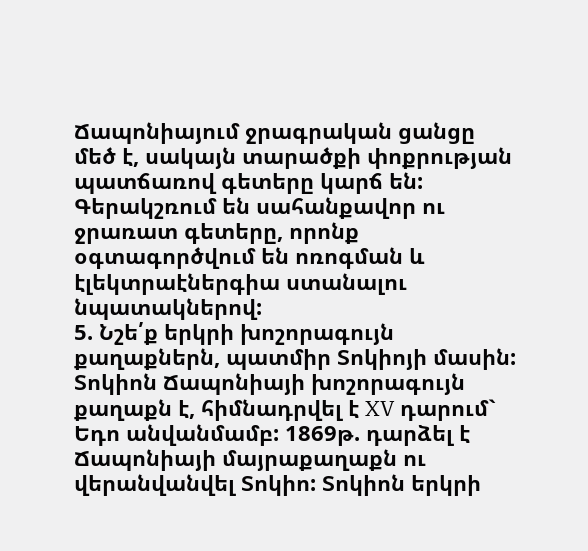Ճապոնիայում ջրագրական ցանցը մեծ է, սակայն տարածքի փոքրության պատճառով գետերը կարճ են: Գերակշռում են սահանքավոր ու ջրառատ գետերը, որոնք օգտագործվում են ոռոգման և էլեկտրաէներգիա ստանալու նպատակներով:
5. Նշե՛ք երկրի խոշորագույն քաղաքներն, պատմիր Տոկիոյի մասին:
Տոկիոն Ճապոնիայի խոշորագույն քաղաքն է, հիմնադրվել է XV դարում` Եդո անվանմամբ: 1869թ. դարձել է Ճապոնիայի մայրաքաղաքն ու վերանվանվել Տոկիո: Տոկիոն երկրի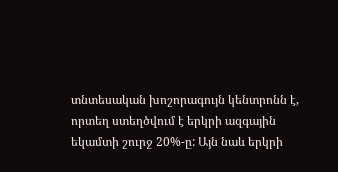տնտեսական խոշորագույն կենտրոնն է, որտեղ ստեղծվում է երկրի ազգային եկամտի շուրջ 20%-ը: Այն նաև երկրի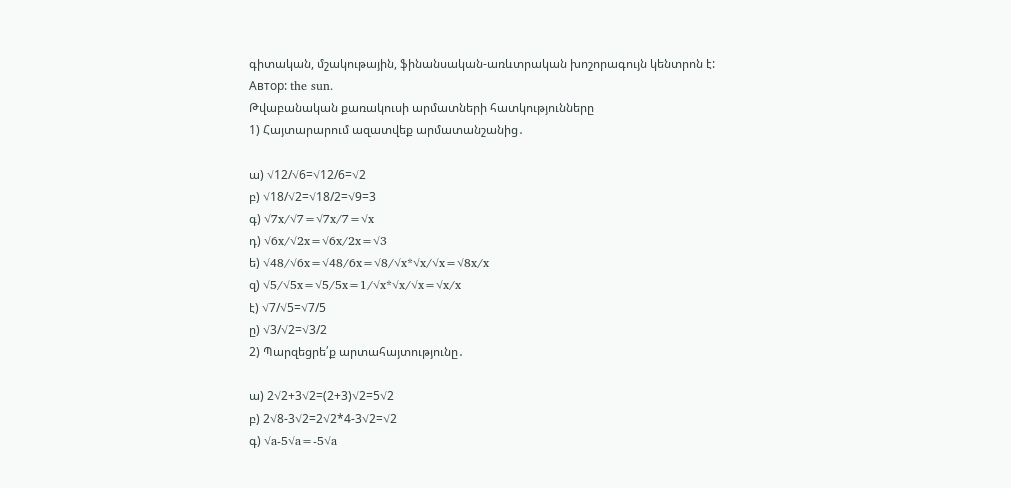գիտական, մշակութային, ֆինանսական-առևտրական խոշորագույն կենտրոն է:
Автор: the sun.
Թվաբանական քառակուսի արմատների հատկությունները
1) Հայտարարում ազատվեք արմատանշանից․

ա) √12/√6=√12/6=√2
բ) √18/√2=√18/2=√9=3
գ) √7x/√7=√7x/7=√x
դ) √6x/√2x=√6x/2x=√3
ե) √48/√6x=√48/6x=√8/√x*√x/√x=√8x/x
զ) √5/√5x=√5/5x=1/√x*√x/√x=√x/x
է) √7/√5=√7/5
ը) √3/√2=√3/2
2) Պարզեցրե՛ք արտահայտությունը․

ա) 2√2+3√2=(2+3)√2=5√2
բ) 2√8-3√2=2√2*4-3√2=√2
գ) √a-5√a=-5√a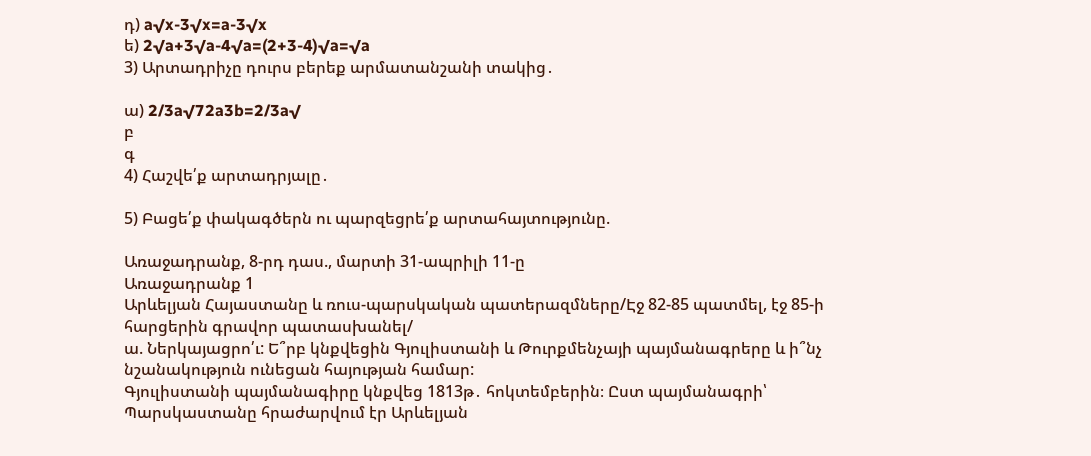դ) a√x-3√x=a-3√x
ե) 2√a+3√a-4√a=(2+3-4)√a=√a
3) Արտադրիչը դուրս բերեք արմատանշանի տակից․

ա) 2/3a√72a3b=2/3a√
բ
գ
4) Հաշվե՛ք արտադրյալը․

5) Բացե՛ք փակագծերն ու պարզեցրե՛ք արտահայտությունը.

Առաջադրանք, 8-րդ դաս., մարտի 31-ապրիլի 11-ը
Առաջադրանք 1
Արևելյան Հայաստանը և ռուս-պարսկական պատերազմները/Էջ 82-85 պատմել, էջ 85-ի հարցերին գրավոր պատասխանել/
ա. Ներկայացրո՛ւ: Ե՞րբ կնքվեցին Գյուլիստանի և Թուրքմենչայի պայմանագրերը և ի՞նչ նշանակություն ունեցան հայության համար:
Գյուլիստանի պայմանագիրը կնքվեց 1813թ․ հոկտեմբերին։ Ըստ պայմանագրի՝ Պարսկաստանը հրաժարվում էր Արևելյան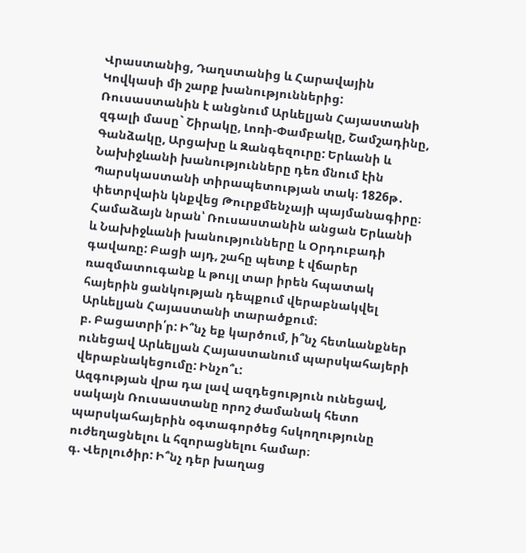Վրաստանից, Դաղստանից և Հարավային Կովկասի մի շարք խանություններից: Ռուսաստանին է անցնում Արևելյան Հայաստանի զգալի մասը` Շիրակը, Լոռի-Փամբակը, Շամշադինը, Գանձակը, Արցախը և Զանգեզուրը: Երևանի և Նախիջևանի խանությունները դեռ մնում էին Պարսկաստանի տիրապետության տակ։ 1826թ․ փետրվաին կնքվեց Թուրքմենչայի պայմանագիրը։ Համաձայն նրան՝ Ռուսաստանին անցան Երևանի և Նախիջևանի խանությունները և Օրդուբադի գավառը: Բացի այդ, շահը պետք է վճարեր ռազմատուգանք և թույլ տար իրեն հպատակ հայերին ցանկության դեպքում վերաբնակվել Արևելյան Հայաստանի տարածքում։
բ. Բացատրի՛ր: Ի՞նչ եք կարծում, ի՞նչ հետևանքներ ունեցավ Արևելյան Հայաստանում պարսկահայերի վերաբնակեցումը: Ինչո՞ւ:
Ազգության վրա դա լավ ազդեցություն ունեցավ, սակայն Ռուսաստանը որոշ ժամանակ հետո պարսկահայերին օգտագործեց հսկողությունը ուժեղացնելու և հզորացնելու համար։
գ. Վերլուծիր: Ի՞նչ դեր խաղաց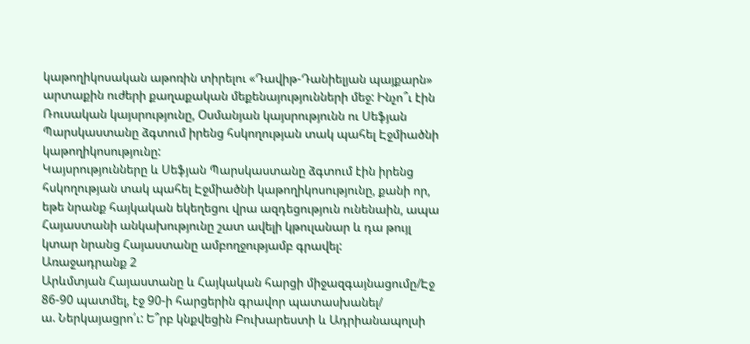կաթողիկոսական աթոռին տիրելու «Դավիթ-Դանիելյան պայքարն» արտաքին ուժերի քաղաքական մեքենայությունների մեջ: Ինչո՞ւ էին Ռուսական կայսրությունը, Օսմանյան կայսրությունն ու Սեֆյան Պարսկաստանը ձգտում իրենց հսկողության տակ պահել Էջմիածնի կաթողիկոսությունը:
Կայսրությունները և Սեֆյան Պարսկաստանը ձգտում էին իրենց հսկողության տակ պահել Էջմիածնի կաթողիկոսությունը, քանի որ, եթե նրանք հայկական եկեղեցու վրա ազդեցություն ունենաին, ապա Հայաստանի անկախությունը շատ ավելի կթուլանար և դա թույլ կտար նրանց Հայաստանը ամբողջությամբ գրավել:
Առաջադրանք 2
Արևմտյան Հայաստանը և Հայկական հարցի միջազգայնացումը/Էջ 86-90 պատմել, էջ 90-ի հարցերին գրավոր պատասխանել/
ա. Ներկայացրո՛ւ: Ե՞րբ կնքվեցին Բուխարեստի և Ադրիանապոլսի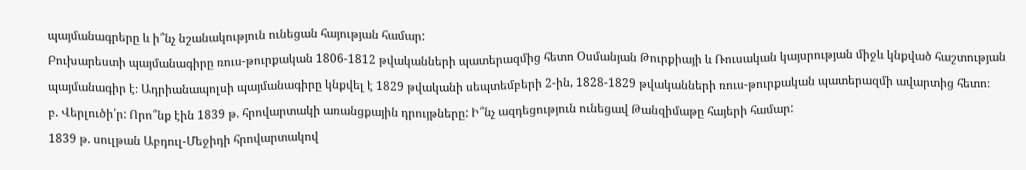պայմանագրերը և ի՞նչ նշանակություն ունեցան հայության համար:
Բուխարեստի պայմանագիրը ռուս-թուրքական 1806-1812 թվականների պատերազմից հետո Օսմանյան Թուրքիայի և Ռուսական կայսրության միջև կնքված հաշտության պայմանագիր է։ Ադրիանապոլսի պայմանագիրը կնքվել է 1829 թվականի սեպտեմբերի 2-ին, 1828-1829 թվականների ռուս-թուրքական պատերազմի ավարտից հետո։
բ. Վերլուծի՛ր: Որո՞նք էին 1839 թ. հրովարտակի առանցքային դրույթները: Ի՞նչ ազդեցություն ունեցավ Թանզիմաթը հայերի համար:
1839 թ. սուլթան Աբդուլ-Մեջիդի հրովարտակով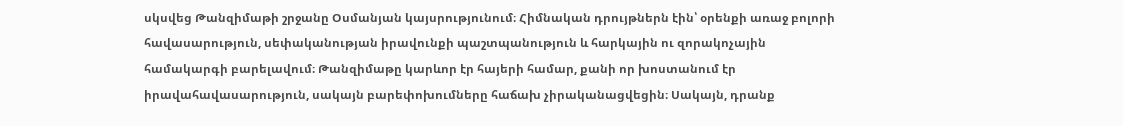սկսվեց Թանզիմաթի շրջանը Օսմանյան կայսրությունում։ Հիմնական դրույթներն էին՝ օրենքի առաջ բոլորի հավասարություն, սեփականության իրավունքի պաշտպանություն և հարկային ու զորակոչային համակարգի բարելավում։ Թանզիմաթը կարևոր էր հայերի համար, քանի որ խոստանում էր իրավահավասարություն, սակայն բարեփոխումները հաճախ չիրականացվեցին։ Սակայն, դրանք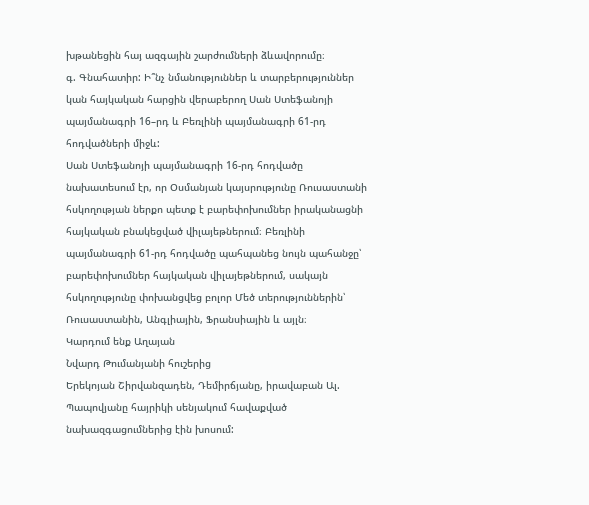խթանեցին հայ ազգային շարժումների ձևավորումը։
գ. Գնահատիր: Ի՞նչ նմանություններ և տարբերություններ կան հայկական հարցին վերաբերող Սան Ստեֆանոյի պայմանագրի 16–րդ և Բեռլինի պայմանագրի 61-րդ հոդվածների միջև:
Սան Ստեֆանոյի պայմանագրի 16-րդ հոդվածը նախատեսում էր, որ Օսմանյան կայսրությունը Ռուսաստանի հսկողության ներքո պետք է բարեփոխումներ իրականացնի հայկական բնակեցված վիլայեթներում։ Բեռլինի պայմանագրի 61-րդ հոդվածը պահպանեց նույն պահանջը՝ բարեփոխումներ հայկական վիլայեթներում, սակայն հսկողությունը փոխանցվեց բոլոր Մեծ տերություններին՝ Ռուսաստանին, Անգլիային, Ֆրանսիային և այլն։
Կարդում ենք Աղայան
Նվարդ Թումանյանի հուշերից
Երեկոյան Շիրվանզադեն, Դեմիրճյանը, իրավաբան Ալ. Պապովյանը հայրիկի սենյակում հավաքված նախազգացումներից էին խոսում: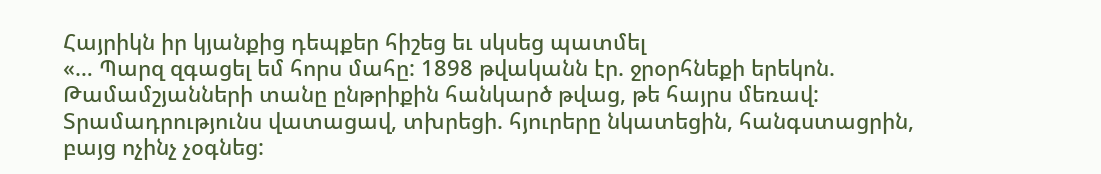Հայրիկն իր կյանքից դեպքեր հիշեց եւ սկսեց պատմել
«… Պարզ զգացել եմ հորս մահը: 1898 թվականն էր. ջրօրհնեքի երեկոն. Թամամշյանների տանը ընթրիքին հանկարծ թվաց, թե հայրս մեռավ: Տրամադրությունս վատացավ, տխրեցի. հյուրերը նկատեցին, հանգստացրին, բայց ոչինչ չօգնեց: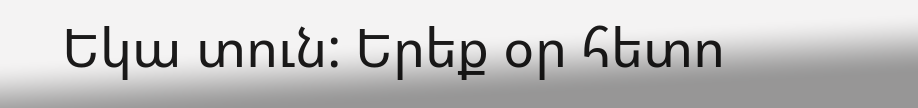Եկա տուն: Երեք օր հետո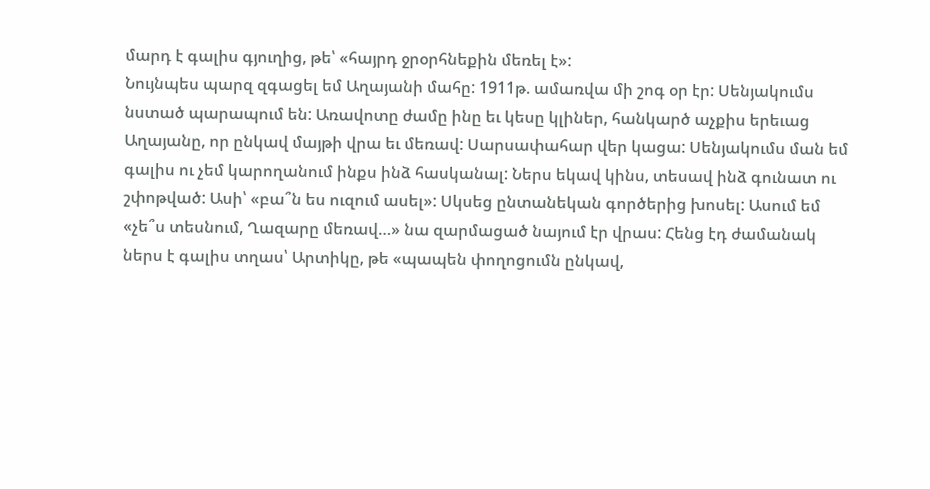մարդ է գալիս գյուղից, թե՝ «հայրդ ջրօրհնեքին մեռել է»:
Նույնպես պարզ զգացել եմ Աղայանի մահը: 1911թ. ամառվա մի շոգ օր էր: Սենյակումս նստած պարապում են: Առավոտը ժամը ինը եւ կեսը կլիներ, հանկարծ աչքիս երեւաց Աղայանը, որ ընկավ մայթի վրա եւ մեռավ: Սարսափահար վեր կացա: Սենյակումս ման եմ գալիս ու չեմ կարողանում ինքս ինձ հասկանալ: Ներս եկավ կինս, տեսավ ինձ գունատ ու շփոթված: Ասի՝ «բա՞ն ես ուզում ասել»: Սկսեց ընտանեկան գործերից խոսել: Ասում եմ «չե՞ս տեսնում, Ղազարը մեռավ…» նա զարմացած նայում էր վրաս: Հենց էդ ժամանակ ներս է գալիս տղաս՝ Արտիկը, թե «պապեն փողոցումն ընկավ,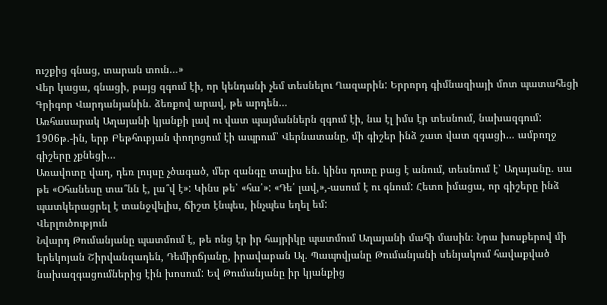ուշքից գնաց, տարան տուն…»
Վեր կացա, գնացի, բայց զգում էի, որ կենդանի չեմ տեսնելու Ղազարին: Երրորդ գիմնազիայի մոտ պատահեցի Գրիգոր Վարդանյանին. ձեռքով արավ, թե արդեն…
Առհասարակ Աղայանի կյանքի լավ ու վատ պայմաններն զգում էի, նա էլ իմս էր տեսնում, նախազգում:
1906թ.-ին, երբ Բեթհուբյան փողոցում էի ապրում՝ Վերնատանը, մի գիշեր ինձ շատ վատ զգացի… ամբողջ գիշերը չքնեցի…
Առավոտը վաղ, դեռ լույսը չծագած, մեր զանգը տալիս են. կինս դուռը բաց է անում, տեսնում է՝ Աղայանը. սա թե «Օհանեսը տա՞նն է, լա՞վ է»: Կինս թե՝ «հա՛»: «Դե՛ լավ,»,-ասում է ու գնում: Հետո իմացա, որ գիշերը ինձ պատկերացրել է տանջվելիս, ճիշտ էնպես, ինչպես եղել եմ:
Վերլուծություն
Նվարդ Թումանյանը պատմում է, թե ոնց էր իր հայրիկը պատմում Աղայանի մահի մասին։ Նրա խոսքերով մի երեկոյան Շիրվանզադեն, Դեմիրճյանը, իրավաբան Ալ. Պապովյանը Թումանյանի սենյակում հավաքված նախազգացումներից էին խոսում: Եվ Թումանյանը իր կյանքից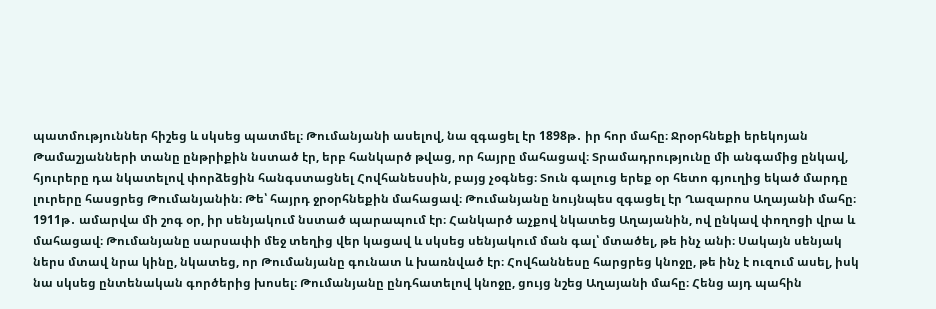պատմություններ հիշեց և սկսեց պատմել։ Թումանյանի ասելով, նա զգացել էր 1898թ․ իր հոր մահը։ Ջրօրհնեքի երեկոյան Թամաշյանների տանը ընթրիքին նստած էր, երբ հանկարծ թվաց, որ հայրը մահացավ։ Տրամադրությունը մի անգամից ընկավ, հյուրերը դա նկատելով փորձեցին հանգստացնել Հովհանեսսին, բայց չօգնեց։ Տուն գալուց երեք օր հետո գյուղից եկած մարդը լուրերը հասցրեց Թումանյանին։ Թե՝ հայրդ ջրօրհնեքին մահացավ։ Թումանյանը նույնպես զգացել էր Ղազարոս Աղայանի մահը։ 1911թ․ ամարվա մի շոգ օր, իր սենյակում նստած պարապում էր։ Հանկարծ աչքով նկատեց Աղայանին, ով ընկավ փողոցի վրա և մահացավ։ Թումանյանը սարսափի մեջ տեղից վեր կացավ և սկսեց սենյակում ման գալ՝ մտածել, թե ինչ անի։ Սակայն սենյակ ներս մտավ նրա կինը, նկատեց, որ Թումանյանը գունատ և խառնված էր։ Հովհաննեսը հարցրեց կնոջը, թե ինչ է ուզում ասել, իսկ նա սկսեց ընտենական գործերից խոսել։ Թումանյանը ընդհատելով կնոջը, ցույց նշեց Աղայանի մահը։ Հենց այդ պահին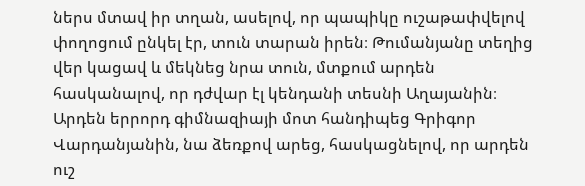ներս մտավ իր տղան, ասելով, որ պապիկը ուշաթափվելով փողոցում ընկել էր, տուն տարան իրեն։ Թումանյանը տեղից վեր կացավ և մեկնեց նրա տուն, մտքում արդեն հասկանալով, որ դժվար էլ կենդանի տեսնի Աղայանին։ Արդեն երրորդ գիմնազիայի մոտ հանդիպեց Գրիգոր Վարդանյանին, նա ձեռքով արեց, հասկացնելով, որ արդեն ուշ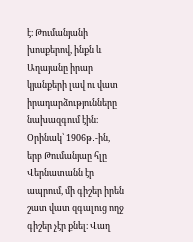է։ Թումանյանի խոսքերով, ինքն և Աղայանը իրար կյանքերի լավ ու վատ իրադարձությունները նախազգում էին։ Օրինակ՝ 1906թ․-ին, երբ Թումանյաը հլը Վերնատանն էր ապրում, մի գիշեր իրեն շատ վատ զգալուց ողջ գիշեր չէր քնել։ Վաղ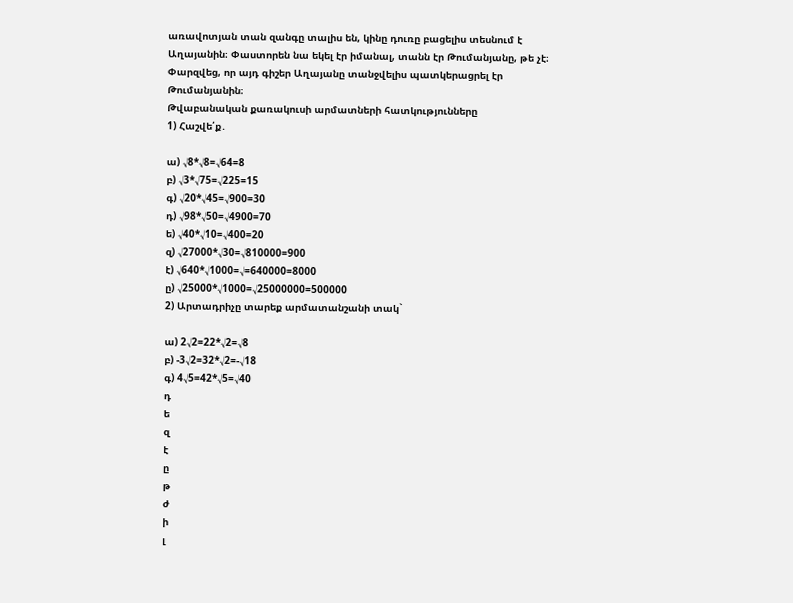առավոտյան տան զանգը տալիս են, կինը դուռը բացելիս տեսնում է Աղայանին։ Փաստորեն նա եկել էր իմանալ, տանն էր Թումանյանը, թե չէ։ Փարզվեց, որ այդ գիշեր Աղայանը տանջվելիս պատկերացրել էր Թումանյանին։
Թվաբանական քառակուսի արմատների հատկությունները
1) Հաշվե՛ք․

ա) √8*√8=√64=8
բ) √3*√75=√225=15
գ) √20*√45=√900=30
դ) √98*√50=√4900=70
ե) √40*√10=√400=20
զ) √27000*√30=√810000=900
է) √640*√1000=√=640000=8000
ը) √25000*√1000=√25000000=500000
2) Արտադրիչը տարեք արմատանշանի տակ`

ա) 2√2=22*√2=√8
բ) -3√2=32*√2=-√18
գ) 4√5=42*√5=√40
դ
ե
զ
է
ը
թ
ժ
ի
լ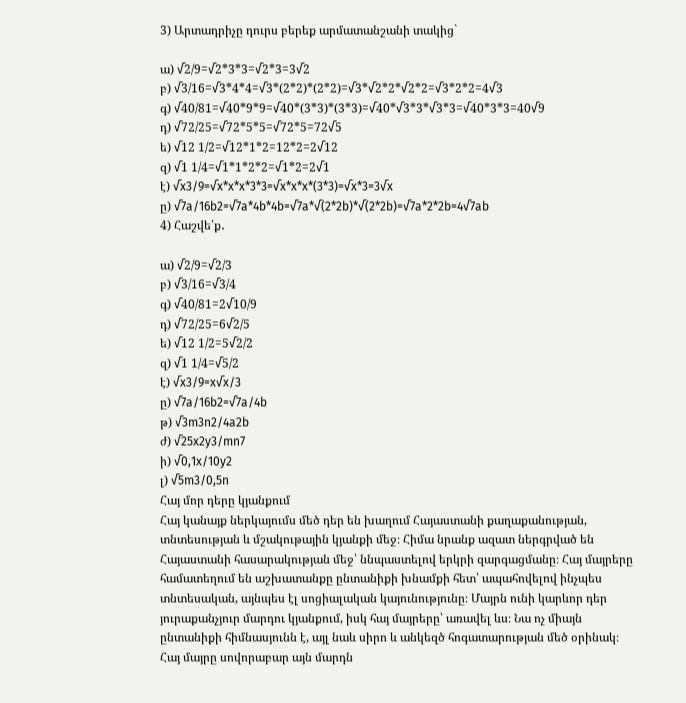3) Արտադրիչը դուրս բերեք արմատանշանի տակից`

ա) √2/9=√2*3*3=√2*3=3√2
բ) √3/16=√3*4*4=√3*(2*2)*(2*2)=√3*√2*2*√2*2=√3*2*2=4√3
գ) √40/81=√40*9*9=√40*(3*3)*(3*3)=√40*√3*3*√3*3=√40*3*3=40√9
դ) √72/25=√72*5*5=√72*5=72√5
ե) √12 1/2=√12*1*2=12*2=2√12
զ) √1 1/4=√1*1*2*2=√1*2=2√1
է) √x3/9=√x*x*x*3*3=√x*x*x*(3*3)=√x*3=3√x
ը) √7a/16b2=√7a*4b*4b=√7a*√(2*2b)*√(2*2b)=√7a*2*2b=4√7ab
4) Հաշվե՛ք․

ա) √2/9=√2/3
բ) √3/16=√3/4
գ) √40/81=2√10/9
դ) √72/25=6√2/5
ե) √12 1/2=5√2/2
զ) √1 1/4=√5/2
է) √x3/9=x√x/3
ը) √7a/16b2=√7a/4b
թ) √3m3n2/4a2b
ժ) √25x2y3/mn7
ի) √0,1x/10y2
լ) √5m3/0,5n
Հայ մոր դերը կյանքում
Հայ կանայք ներկայումս մեծ դեր են խաղում Հայաստանի քաղաքանության, տնտեսության և մշակութային կյանքի մեջ։ Հիմա նրանք ազատ ներգրված են Հայաստանի հասարակության մեջ՝ ննպաստելով երկրի զարգացմանը։ Հայ մայրերը համատեղում են աշխատանքը ընտանիքի խնամքի հետ՝ ապահովելով ինչպես տնտեսական, այնպես էլ սոցիալական կայունությունը։ Մայրն ունի կարևոր դեր յուրաքանչյուր մարդու կյանքում, իսկ հայ մայրերը՝ առավել ևս։ Նա ոչ միայն ընտանիքի հիմնասյունն է, այլ նաև սիրո և անկեզծ հոգատարության մեծ օրինակ։ Հայ մայրը սովորաբար այն մարդն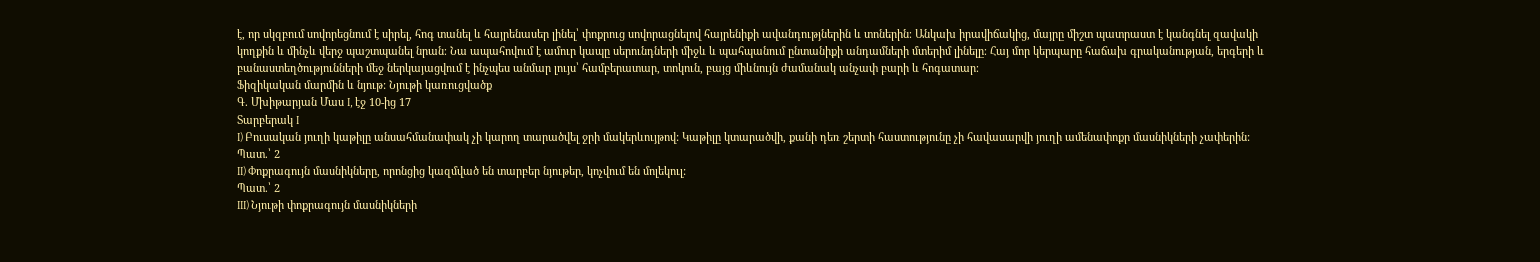է, որ սկզբում սովորեցնում է սիրել, հոգ տանել և հայրենասեր լինել՝ փոքրուց սովորացնելով հայրենիքի ավանդությներին և տոներին։ Անկախ իրավիճակից, մայրը միշտ պատրաստ է կանգնել զավակի կողքին և մինչև վերջ պաշտպանել նրան։ Նա ապահովում է ամուր կապը սերունդների միջև և պահպանում ընտանիքի անդամների մտերիմ լինելը։ Հայ մոր կերպարը հաճախ գրականության, երգերի և բանաստեղծությունների մեջ ներկայացվում է ինչպես անմար լույս՝ համբերատար, տոկուն, բայց միևնույն ժամանակ անչափ բարի և հոգատար։
Ֆիզիկական մարմին և նյութ: Նյութի կառուցվածք
Գ. Մխիթարյան Մաս I, էջ 10-ից 17
Տարբերակ I
I) Բուսական յուղի կաթիլը անսահմանափակ չի կարող տարածվել ջրի մակերևույթով: Կաթիլը կտարածվի, քանի դեռ շերտի հաստությունը չի հավասարվի յուղի ամենափոքր մասնիկների չափերին:
Պատ.՝ 2
II) Փոքրագույն մասնիկները, որոնցից կազմված են տարբեր նյութեր, կոչվում են մոլեկուլ:
Պատ.՝ 2
III) Նյութի փոքրագույն մասնիկների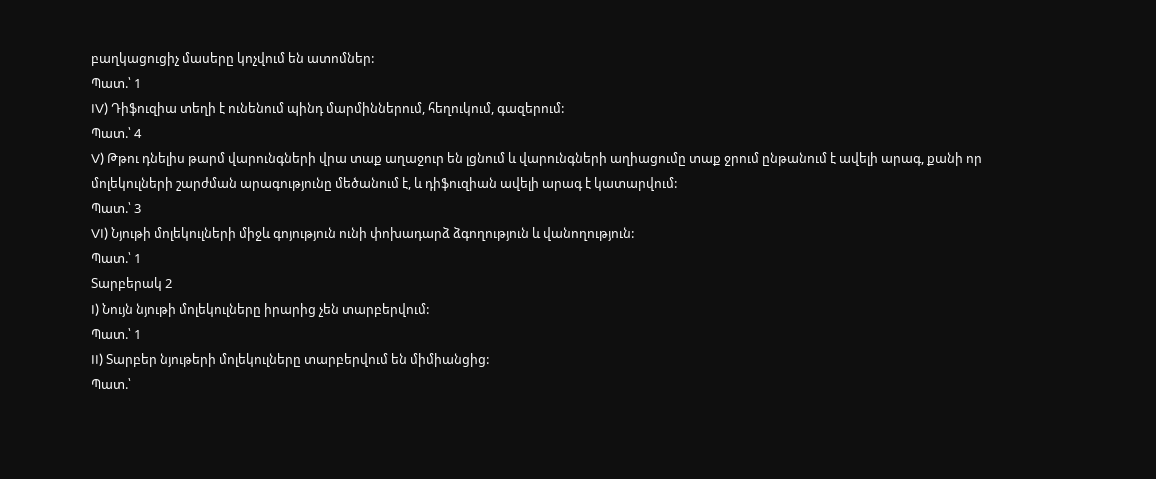բաղկացուցիչ մասերը կոչվում են ատոմներ:
Պատ.՝ 1
IV) Դիֆուզիա տեղի է ունենում պինդ մարմիններում, հեղուկում, գազերում:
Պատ.՝ 4
V) Թթու դնելիս թարմ վարունգների վրա տաք աղաջուր են լցնում և վարունգների աղիացումը տաք ջրում ընթանում է ավելի արագ, քանի որ մոլեկուլների շարժման արագությունը մեծանում է, և դիֆուզիան ավելի արագ է կատարվում:
Պատ.՝ 3
VI) Նյութի մոլեկուլների միջև գոյություն ունի փոխադարձ ձգողություն և վանողություն:
Պատ.՝ 1
Տարբերակ 2
I) Նույն նյութի մոլեկուլները իրարից չեն տարբերվում:
Պատ.՝ 1
II) Տարբեր նյութերի մոլեկուլները տարբերվում են միմիանցից:
Պատ.՝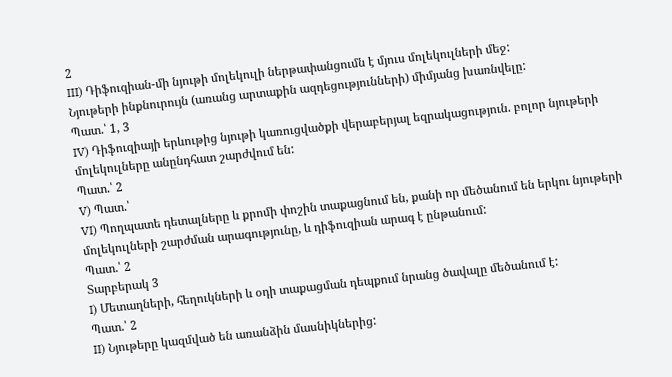2
III) Դիֆուզիան-մի նյութի մոլեկուլի ներթափանցումն է մյուս մոլեկուլների մեջ:
Նյութերի ինքնուրույն (առանց արտաքին ազդեցությունների) միմյանց խառնվելը:
Պատ.՝ 1, 3
IV) Դիֆուզիայի երևութից նյութի կառուցվածքի վերաբերյալ եզրակացություն. բոլոր նյութերի մոլեկուլները անընդհատ շարժվում են:
Պատ.՝ 2
V) Պատ.՝
VI) Պողպատե դետալները և քրոմի փոշին տաքացնում են, քանի որ մեծանում են երկու նյութերի մոլեկուլների շարժման արագությունը, և դիֆուզիան արագ է ընթանում:
Պատ.՝ 2
Տարբերակ 3
I) Մետաղների, հեղուկների և օդի տաքացման դեպքում նրանց ծավալը մեծանում է:
Պատ.՝ 2
II) Նյութերը կազմված են առանձին մասնիկներից: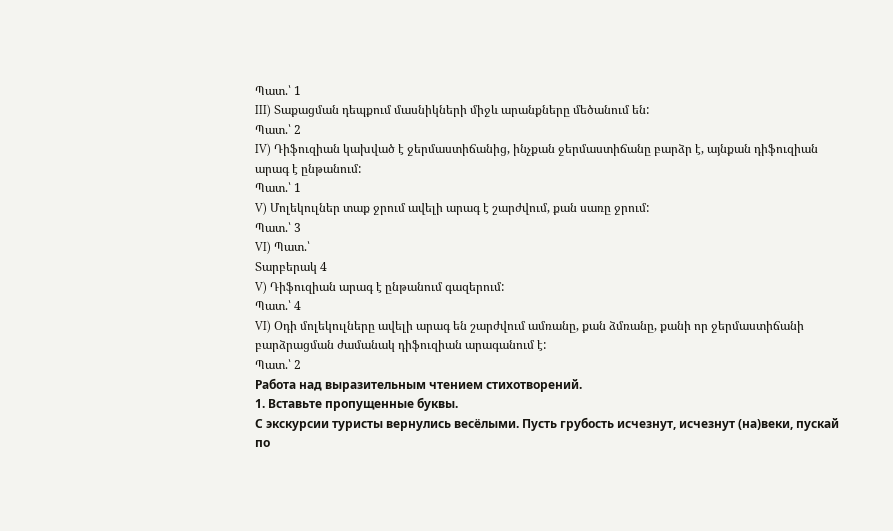Պատ.՝ 1
III) Տաքացման դեպքում մասնիկների միջև արանքները մեծանում են:
Պատ.՝ 2
IV) Դիֆուզիան կախված է ջերմաստիճանից, ինչքան ջերմաստիճանը բարձր է, այնքան դիֆուզիան արագ է ընթանում:
Պատ.՝ 1
V) Մոլեկուլներ տաք ջրում ավելի արագ է շարժվում, քան սառը ջրում:
Պատ.՝ 3
VI) Պատ.՝
Տարբերակ 4
V) Դիֆուզիան արագ է ընթանում գազերում:
Պատ.՝ 4
VI) Օդի մոլեկուլները ավելի արագ են շարժվում ամռանը, քան ձմռանը, քանի որ ջերմաստիճանի բարձրացման ժամանակ դիֆուզիան արագանում է:
Պատ.՝ 2
Работа над выразительным чтением стихотворений.
1. Вставьте пропущенные буквы.
С экскурсии туристы вернулись весёлыми. Пусть грубость исчезнут, исчезнут (на)веки, пускай по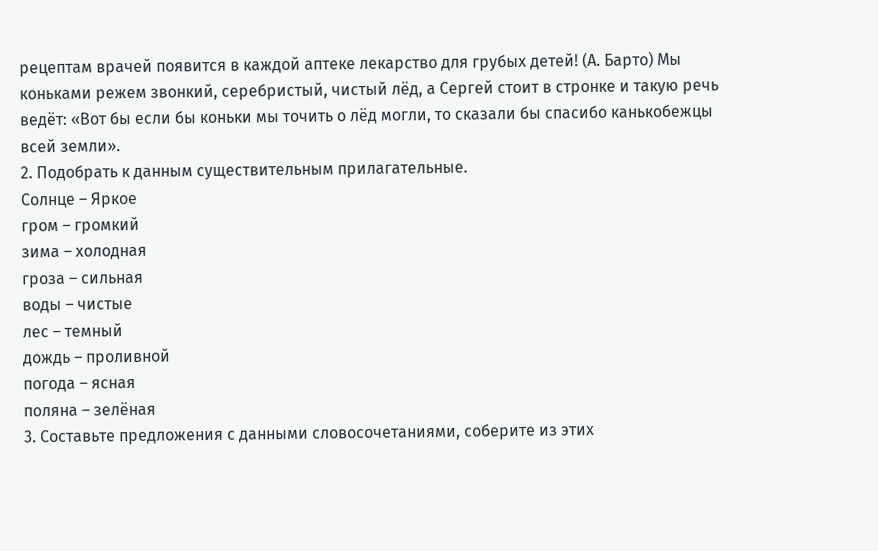рецептам врачей появится в каждой аптеке лекарство для грубых детей! (А. Барто) Мы коньками режем звонкий, серебристый, чистый лёд, а Сергей стоит в стронке и такую речь ведёт: «Вот бы если бы коньки мы точить о лёд могли, то сказали бы спасибо канькобежцы всей земли».
2. Подобрать к данным существительным прилагательные.
Солнце – Яркое
гром – громкий
зима – холодная
гроза – сильная
воды – чистые
лес – темный
дождь – проливной
погода – ясная
поляна – зелёная
3. Составьте предложения с данными словосочетаниями, соберите из этих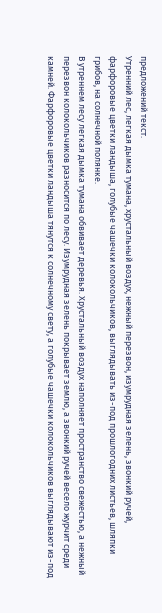предложений текст.
Утренний лес, легкая дымка тумана, хрустальный воздух, нежный перезвон, изумрудная зелень, звонкий ручей, фарфоровые цветки ландыша, голубые чашечки колокольчиков, выглядывать из-под прошлогодних листьев, шляпки грибов, на солнечной полянке.
В утреннем лесу легкая дымка тумана обвивает деревья. Хрустальный воздух наполняет пространство свежестью, а нежный перезвон колокольчиков разносится по лесу. Изумрудная зелень покрывает землю, а звонкий ручей весело журчит среди камней. Фарфоровые цветки ландыша тянутся к солнечному свету, а голубые чашечки колокольчиков выглядывают из-под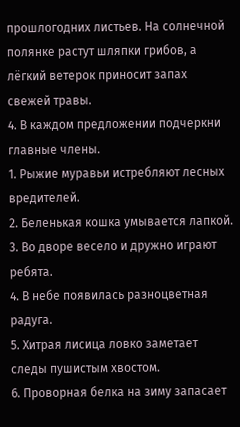прошлогодних листьев. На солнечной полянке растут шляпки грибов, а лёгкий ветерок приносит запах свежей травы.
4. В каждом предложении подчеркни главные члены.
1. Рыжие муравьи истребляют лесных вредителей.
2. Беленькая кошка умывается лапкой.
3. Во дворе весело и дружно играют ребята.
4. В небе появилась разноцветная радуга.
5. Хитрая лисица ловко заметает следы пушистым хвостом.
6. Проворная белка на зиму запасает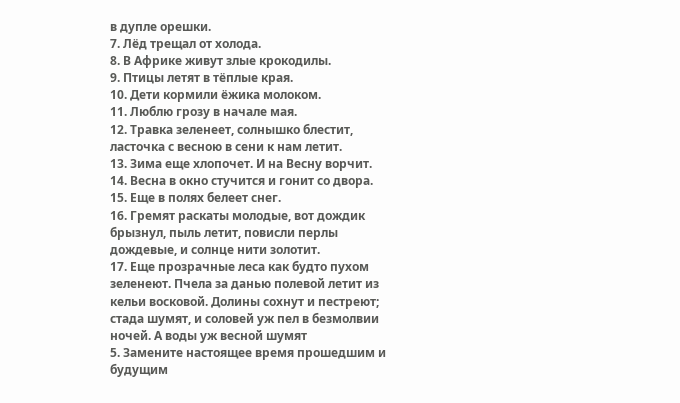в дупле орешки.
7. Лёд трещал от холода.
8. В Африке живут злые крокодилы.
9. Птицы летят в тёплые края.
10. Дети кормили ёжика молоком.
11. Люблю грозу в начале мая.
12. Травка зеленеет, солнышко блестит, ласточка с весною в сени к нам летит.
13. Зима еще хлопочет. И на Весну ворчит.
14. Весна в окно стучится и гонит со двора.
15. Еще в полях белеет снег.
16. Гремят раскаты молодые, вот дождик брызнул, пыль летит, повисли перлы дождевые, и солнце нити золотит.
17. Еще прозрачные леса как будто пухом зеленеют. Пчела за данью полевой летит из кельи восковой. Долины сохнут и пестреют; стада шумят, и соловей уж пел в безмолвии ночей. А воды уж весной шумят
5. Замените настоящее время прошедшим и будущим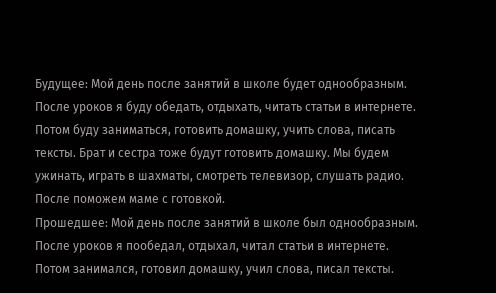Будущее: Мой день после занятий в школе будет однообразным. После уроков я буду обедать, отдыхать, читать статьи в интернете. Потом буду заниматься, готовить домашку, учить слова, писать тексты. Брат и сестра тоже будут готовить домашку. Мы будем ужинать, играть в шахматы, смотреть телевизор, слушать радио. После поможем маме с готовкой.
Прошедшее: Мой день после занятий в школе был однообразным. После уроков я пообедал, отдыхал, читал статьи в интернете. Потом занимался, готовил домашку, учил слова, писал тексты.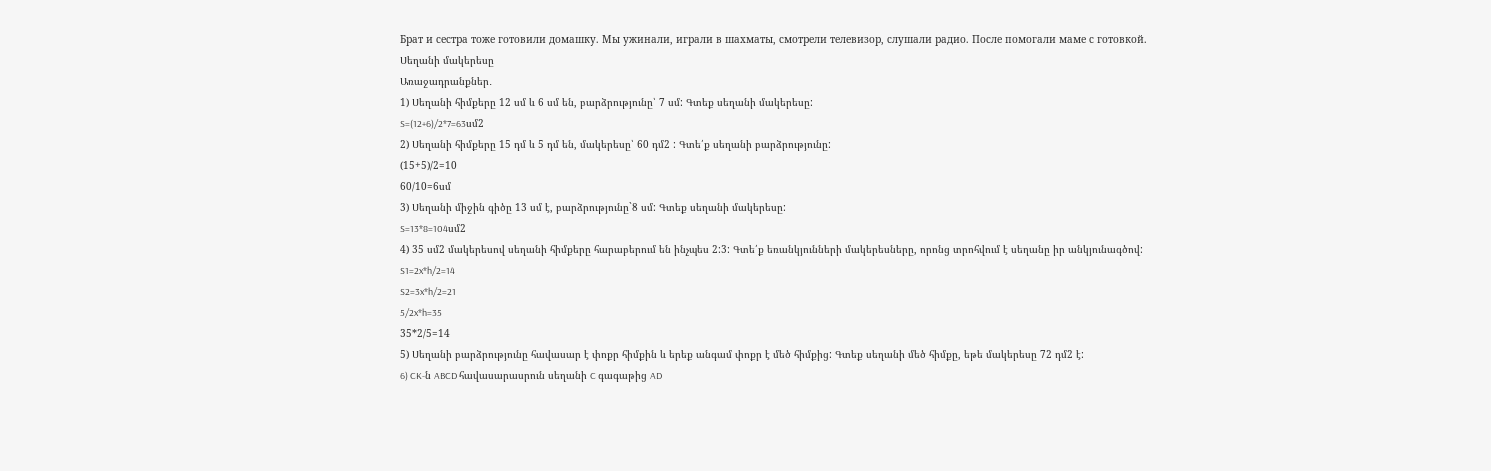Брат и сестра тоже готовили домашку. Мы ужинали, играли в шахматы, смотрели телевизор, слушали радио. После помогали маме с готовкой.
Սեղանի մակերեսը
Առաջադրանքներ․
1) Սեղանի հիմքերը 12 սմ և 6 սմ են, բարձրությունը՝ 7 սմ: Գտեք սեղանի մակերեսը:
S=(12+6)/2*7=63սմ2
2) Սեղանի հիմքերը 15 դմ և 5 դմ են, մակերեսը՝ 60 դմ2 : Գտե՛ք սեղանի բարձրությունը:
(15+5)/2=10
60/10=6սմ
3) Սեղանի միջին գիծը 13 սմ է, բարձրությունը`8 սմ: Գտեք սեղանի մակերեսը:
S=13*8=104սմ2
4) 35 սմ2 մակերեսով սեղանի հիմքերը հարաբերում են ինչպես 2:3: Գտե՛ք եռանկյունների մակերեսները, որոնց տրոհվում է սեղանը իր անկյունագծով:
S1=2x*h/2=14
S2=3x*h/2=21
5/2x*h=35
35*2/5=14
5) Սեղանի բարձրությունը հավասար է փոքր հիմքին և երեք անգամ փոքր է մեծ հիմքից: Գտեք սեղանի մեծ հիմքը, եթե մակերեսը 72 դմ2 է:
6) CK-ն ABCD հավասարասրուն սեղանի C գագաթից AD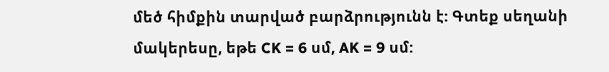մեծ հիմքին տարված բարձրությունն է: Գտեք սեղանի մակերեսը, եթե CK = 6 սմ, AK = 9 սմ: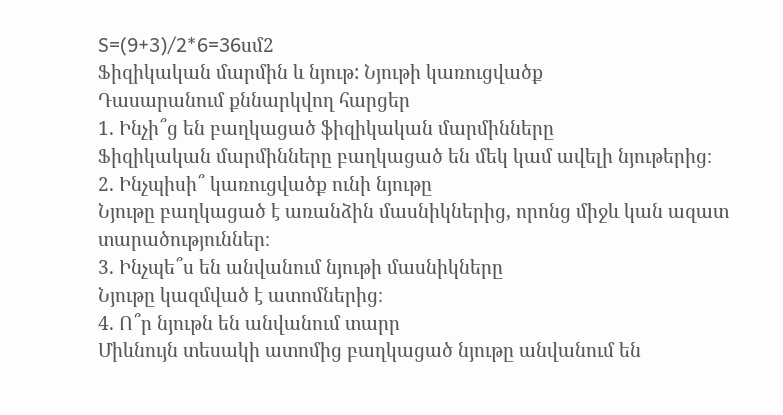S=(9+3)/2*6=36սմ2
Ֆիզիկական մարմին և նյութ: Նյութի կառուցվածք
Դասարանում քննարկվող հարցեր
1. Ինչի՞ց են բաղկացած ֆիզիկական մարմինները
Ֆիզիկական մարմինները բաղկացած են մեկ կամ ավելի նյութերից։
2. Ինչպիսի՞ կառուցվածք ունի նյութը
Նյութը բաղկացած է առանձին մասնիկներից, որոնց միջև կան ազատ տարածություններ։
3. Ինչպե՞ս են անվանում նյութի մասնիկները
Նյութը կազմված է ատոմներից։
4. Ո՞ր նյութն են անվանում տարր
Միևնույն տեսակի ատոմից բաղկացած նյութը անվանում են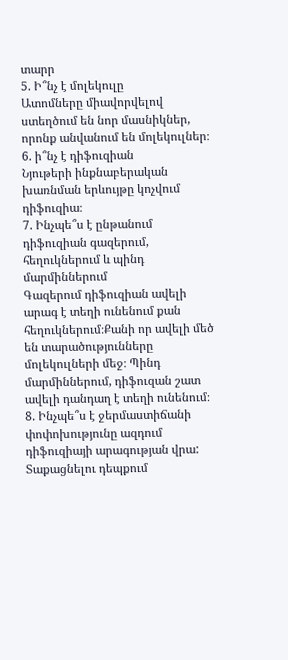տարր
5. Ի՞նչ է մոլեկուլը
Ատոմները միավորվելով ստեղծում են նոր մասնիկներ, որոնք անվանում են մոլեկուլներ։
6. ի՞նչ է դիֆուզիան
Նյութերի ինքնաբերական խառնման երևույթը կոչվում դիֆուզիա։
7. Ինչպե՞ս է ընթանում դիֆուզիան գազերում, հեղուկներում և պինդ մարմիններում
Գազերում դիֆուզիան ավելի արագ է տեղի ունենում քան հեղուկներում։Քանի որ ավելի մեծ են տարածությունները մոլեկուլների մեջ։ Պինդ մարմիններում, դիֆուզան շատ ավելի դանդաղ է տեղի ունենում։
8. Ինչպե՞ս է ջերմաստիճանի փոփոխությունը ազդում դիֆուզիայի արագության վրա:
Տաքացնելու դեպքում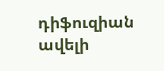դիֆուզիան ավելի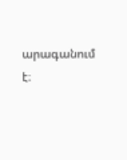արագանում է։